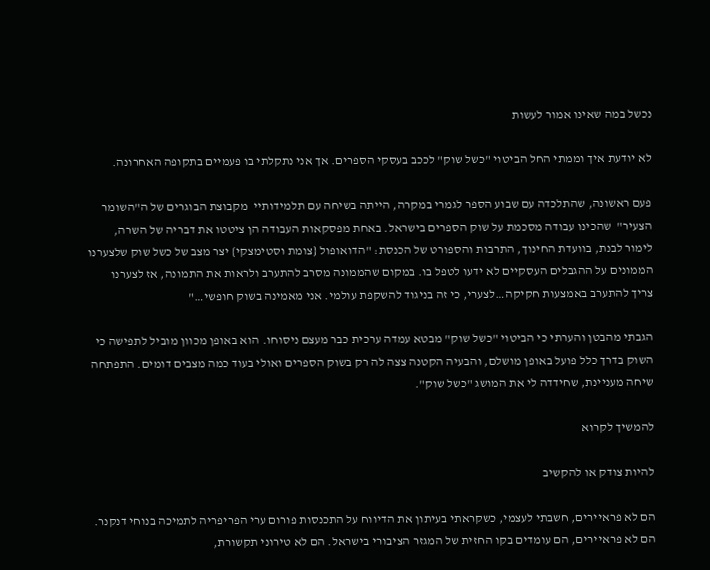נכשל במה שאינו אמור לעשות

לא יודעת איך וממתי החל הביטוי "כשל שוק" לככב בעסקי הספרים. אך אני נתקלתי בו פעמיים בתקופה האחרונה.

פעם ראשונה, שהתלכדה עם שבוע הספר לגמרי במקרה, הייתה בשיחה עם תלמידותיי  מקבוצת הבוגרים של ה"השומר הצעיר"  שהכינו עבודה מסכמת על שוק הספרים בישראל. באחת מפסקאות העבודה הן ציטטו את דבריה של השרה, לימור לבנת, בוועדת החינוך, התרבות והספורט של הכנסת: "הדואופול {צומת וסטימצקי} יצר מצב של כשל שוק שלצערנו הממונים על ההגבלים העסקיים לא ידעו לטפל בו. במקום שהממונה מסרב להתערב ולראות את התמונה, אז לצערנו צריך להתערב באמצעות חקיקה…לצערי, כי זה בניגוד להשקפת עולמי. אני מאמינה בשוק חופשי…"

הגבתי מהבטן והערתי כי הביטוי "כשל שוק" מבטא עמדה ערכית כבר מעצם ניסוחו. הוא באופן מכוון מוביל לתפישה כי השוק בדרך כלל פועל באופן מושלם, והבעיה הקטנה צצה לה רק בשוק הספרים ואולי בעוד כמה מצבים דומים. התפתחה שיחה מעניינת, שחידדה לי את המושג "כשל שוק".

להמשיך לקרוא

להיות צודק או להקשיב

הם לא פראיירים, חשבתי לעצמי, כשקראתי בעיתון את הדיווח על התכנסות פורום ערי הפריפריה לתמיכה בנוחי דנקנר. הם לא פראיירים, הם עומדים בקו החזית של המגזר הציבורי בישראל. הם לא טירוני תקשורת,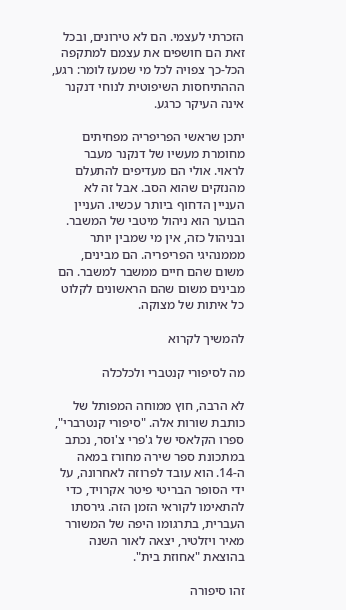הזכרתי לעצמי. הם לא טירונים, ובכל זאת הם חושפים את עצמם למתקפה הכל-כך צפויה לכל מי שמעז לומר: רגע, הההתיחסות השיפוטית לנוחי דנקנר אינה העיקר כרגע.

יתכן שראשי הפריפריה מפחיתים מחומרת מעשיו של דנקנר מעבר לראוי. אולי הם מעדיפים להתעלם מהנזקים שהוא הסב. אבל זה לא העניין הדחוף ביותר עכשיו. העניין הבוער הוא ניהול מיטבי של המשבר. ובניהול כזה, אין מי שמבין יותר מממנהיגי הפריפריה. הם מבינים, משום שהם חיים ממשבר למשבר. הם מבינים משום שהם הראשונים לקלוט כל איתות של מצוקה.

להמשיך לקרוא

מה לסיפורי קנטברי ולכלכלה

לא הרבה, חוץ ממוחה המפותל של כותבת שורות אלה. "סיפורי קנטרברי", ספרו הקלאסי של ג'פרי צ'וסר, נכתב במתכונת ספר שירה מחורז במאה ה-14. הוא עובד לפרוזה לאחרונה, על ידי הסופר הבריטי פיטר אקרויד, כדי להתאימו לקוראי הזמן הזה. גירסתו העברית, בתרגומו היפה של המשורר מאיר ויזלטיר, יצאה לאור השנה בהוצאת "אחוזת בית".

זהו סיפורה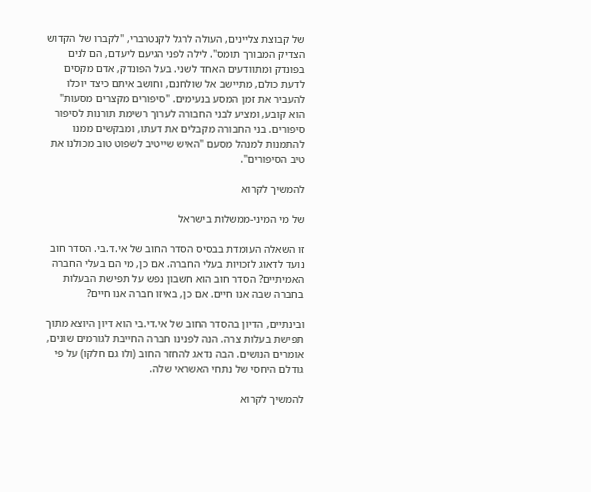של קבוצת צליינים, העולה לרגל לקנטרברי, "לקברו של הקדוש הצדיק המבורך תומס". לילה לפני הגיעם ליעדם, הם לנים בפונדק ומתוודעים האחד לשני. בעל הפונדק, אדם מקסים לדעת כולם, מתיישב אל שולחנם, וחושב איתם כיצד יוכלו להעביר את זמן המסע בנעימים. "סיפורים מקצרים מסעות" הוא קובע, ומציע לבני החבורה לערוך רשימת תורנות לסיפור סיפורים. בני החבורה מקבלים את דעתו, ומבקשים ממנו להתמנות למנהל מסעם "האיש שייטיב לשפוט טוב מכולנו את טיב הסיפורים".

להמשיך לקרוא

של מי המיני-ממשלות בישראל

זו השאלה העומדת בבסיס הסדר החוב של אי.ד.בי. הסדר חוב נועד לדאוג לזכויות בעלי החברה. אם כן, מי הם בעלי החברה האמיתיים? הסדר חוב הוא חשבון נפש על תפישת הבעלות בחברה שבה אנו חיים. אם כן, באיזו חברה אנו חיים?

ובינתיים, הדיון בהסדר החוב של אי.די.בי הוא דיון היוצא מתוך תפישת בעלות צרה. הנה לפנינו חברה החייבת לגורמים שונים, אומרים הנושים. הבה נדאג להחזר החוב (ולו גם חלקו) על פי גודלם היחסי של נתחי האשראי שלה.

להמשיך לקרוא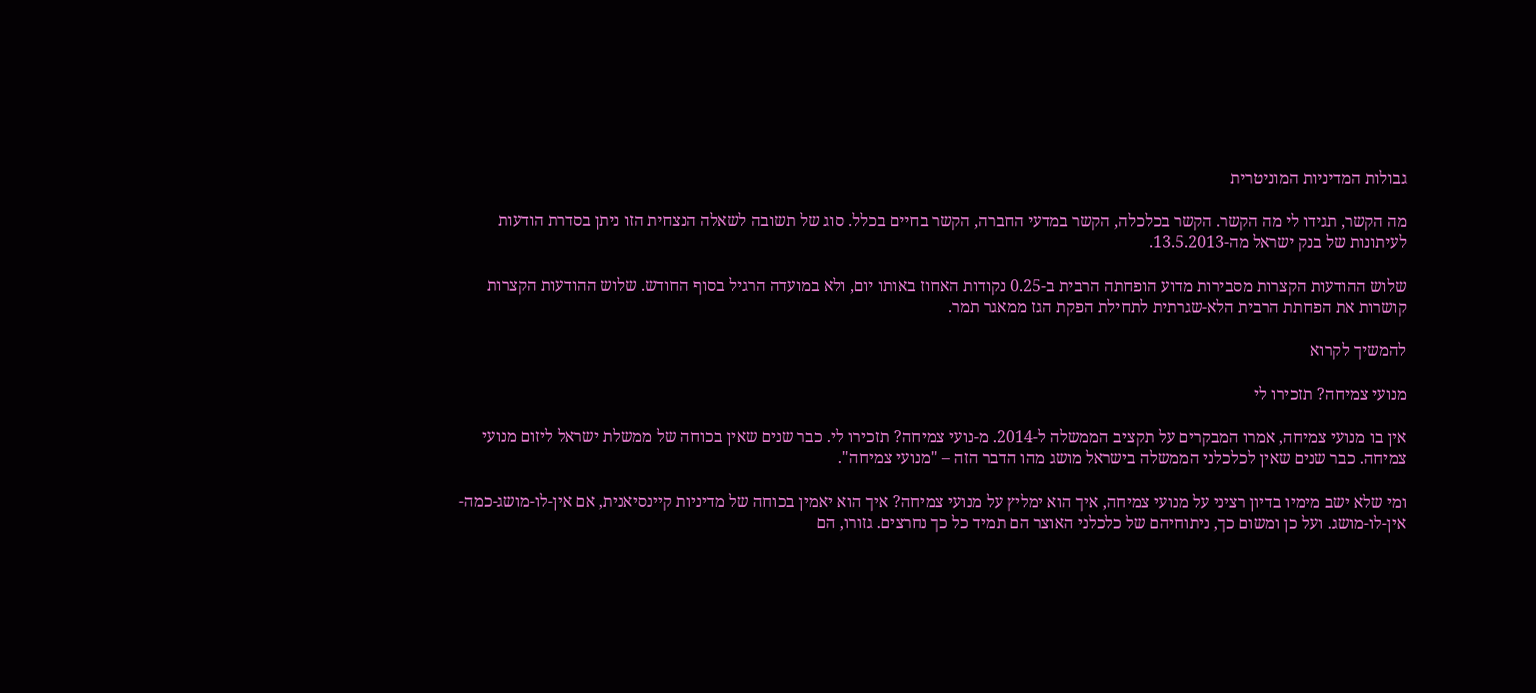גבולות המדיניות המוניטרית

מה הקשר, תגידו לי מה הקשר. הקשר בכלכלה, הקשר במדעי החברה, הקשר בחיים בכלל. סוג של תשובה לשאלה הנצחית הזו ניתן בסדרת הודעות לעיתונות של בנק ישראל מה-13.5.2013.

שלוש ההודעות הקצרות מסבירות מדוע הופחתה הרבית ב-0.25 נקודות האחוז באותו יום, ולא במועדה הרגיל בסוף החודש. שלוש ההודעות הקצרות קושרות את הפחתת הרבית הלא-שגרתית לתחילת הפקת הגז ממאגר תמר.

להמשיך לקרוא

מנועי צמיחה? תזכירו לי

אין בו מנועי צמיחה, אמרו המבקרים על תקציב הממשלה ל-2014. מ-נועי צמיחה? תזכירו לי. כבר שנים שאין בכוחה של ממשלת ישראל ליזום מנועי צמיחה. כבר שנים שאין לכלכלני הממשלה בישראל מושג מהו הדבר הזה – "מנועי צמיחה".

ומי שלא ישב מימיו בדיון רציני על מנועי צמיחה, איך הוא ימליץ על מנועי צמיחה? איך הוא יאמין בכוחה של מדיניות קיינסיאנית, אם אין-לו-מושג-כמה-אין-לו-מושג. ועל כן ומשום כך, ניתוחיהם של כלכלני האוצר הם תמיד כל כך נחרצים. גזורו, הם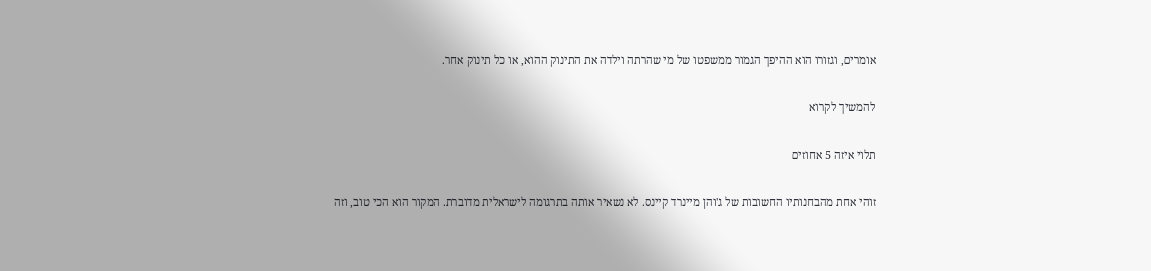אומרים, וגזורו הוא ההיפך הגמור ממשפטו של מי שהרתה וילדה את התינוק ההוא, או כל תינוק אחר.

להמשיך לקרוא

תלוי איזה 5 אחוזים

זוהי אחת מהבחנותיו החשובות של ג'והן מיינרד קיינס. לא נשאיר אותה בתרגומה לישראלית מדוברת. המקור הוא הכי טוב, וזה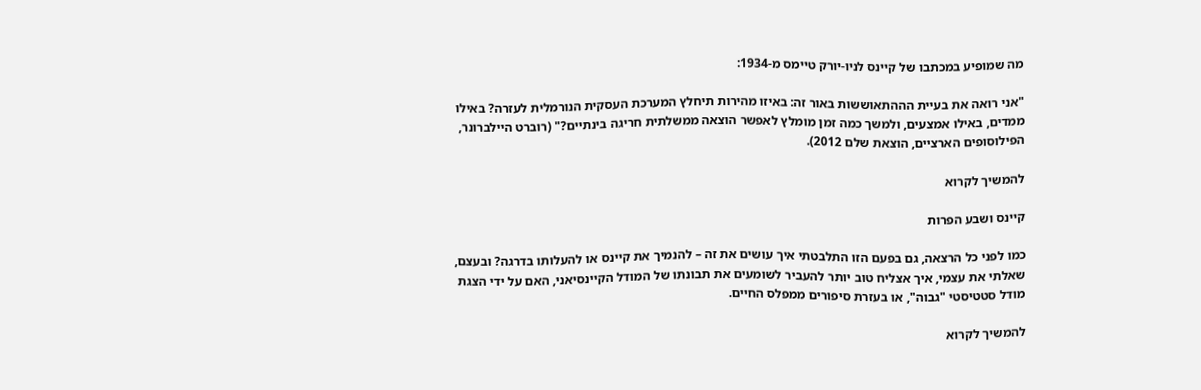מה שמופיע במכתבו של קיינס לניו-יורק טיימס מ-1934:

"אני רואה את בעיית הההתאוששות באור זה: באיזו מהירות תיחלץ המערכת העסקית הנורמלית לעזרה? באילו ממדים, באילו אמצעים, ולמשך כמה זמן מומלץ לאפשר הוצאה ממשלתית חריגה בינתיים?" (רוברט היילברונר, הפילוסופים הארציים, הוצאת שלם 2012).

להמשיך לקרוא

קיינס ושבע הפרות

כמו לפני כל הרצאה, גם בפעם הזו התלבטתי איך עושים את זה – להנמיך את קיינס או להעלותו בדרגה? ובעצם, שאלתי את עצמי, איך אצליח טוב יותר להעביר לשומעים את תבונתו של המודל הקיינסיאני, האם על ידי הצגת מודל סטטיסטי "גבוה", או בעזרת סיפורים ממפלס החיים.

להמשיך לקרוא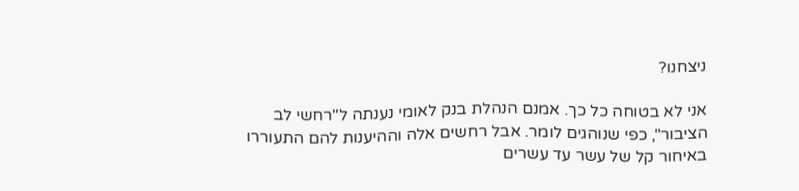ניצחנו?

אני לא בטוחה כל כך. אמנם הנהלת בנק לאומי נענתה ל"רחשי לב הציבור", כפי שנוהגים לומר. אבל רחשים אלה וההיענות להם התעוררו באיחור קל של עשר עד עשרים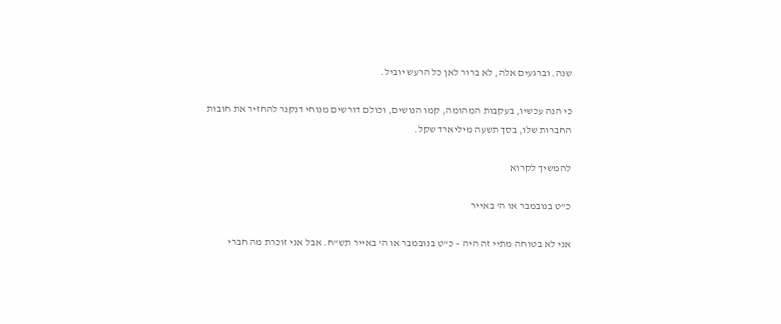שנה. וברגעים אלה, לא ברור לאן כל הרעש יוביל.

כי הנה עכשיו, בעקבות המהומה, קמו הנושים, וכולם דורשים מנוחי דנקנר להחזיר את חובות החברות שלו, בסך תשעה מיליארד שקל.

להמשיך לקרוא

כ"ט בנובמבר או ה' באייר

אני לא בטוחה מתיי זה היה – כ"ט בנובמבר או ה' באייר תש"ח. אבל אני זוכרת מה חברי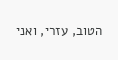הטוב, עזרי, ואני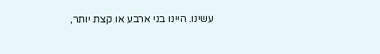עשינו. היינו בני ארבע או קצת יותר,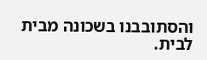והסתובבנו בשכונה מבית לבית.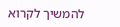להמשיך לקרוא